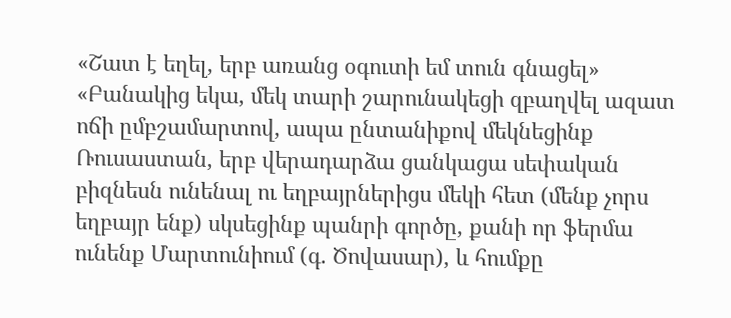«Շատ է եղել, երբ առանց օգուտի եմ տուն գնացել»
«Բանակից եկա, մեկ տարի շարունակեցի զբաղվել ազատ ոճի ըմբշամարտով, ապա ընտանիքով մեկնեցինք Ռուսաստան, երբ վերադարձա ցանկացա սեփական բիզնեսն ունենալ ու եղբայրներիցս մեկի հետ (մենք չորս եղբայր ենք) սկսեցինք պանրի գործը, քանի որ ֆերմա ունենք Մարտունիում (գ. Ծովասար), և հումքը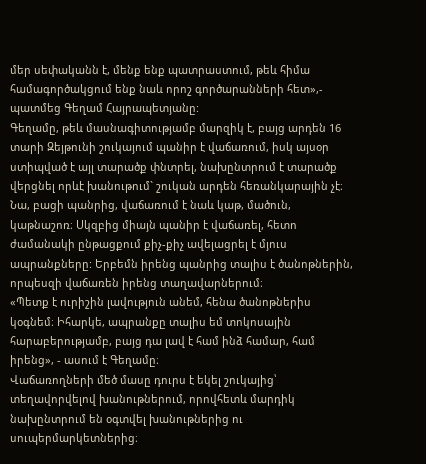մեր սեփականն է, մենք ենք պատրաստում, թեև հիմա համագործակցում ենք նաև որոշ գործարանների հետ»,- պատմեց Գեղամ Հայրապետյանը:
Գեղամը, թեև մասնագիտությամբ մարզիկ է, բայց արդեն 16 տարի Զեյթունի շուկայում պանիր է վաճառում, իսկ այսօր ստիպված է այլ տարածք փնտրել, նախընտրում է տարածք վերցնել որևէ խանութում` շուկան արդեն հեռանկարային չէ։
Նա, բացի պանրից, վաճառում է նաև կաթ, մածուն, կաթնաշոռ։ Սկզբից միայն պանիր է վաճառել, հետո ժամանակի ընթացքում քիչ-քիչ ավելացրել է մյուս ապրանքները: Երբեմն իրենց պանրից տալիս է ծանոթներին, որպեսզի վաճառեն իրենց տաղավարներում։
«Պետք է ուրիշին լավություն անեմ, հենա ծանոթներիս կօգնեմ։ Իհարկե, ապրանքը տալիս եմ տոկոսային հարաբերությամբ, բայց դա լավ է համ ինձ համար, համ իրենց», - ասում է Գեղամը։
Վաճառողների մեծ մասը դուրս է եկել շուկայից՝ տեղավորվելով խանութներում, որովհետև մարդիկ նախընտրում են օգտվել խանութներից ու սուպերմարկետներից։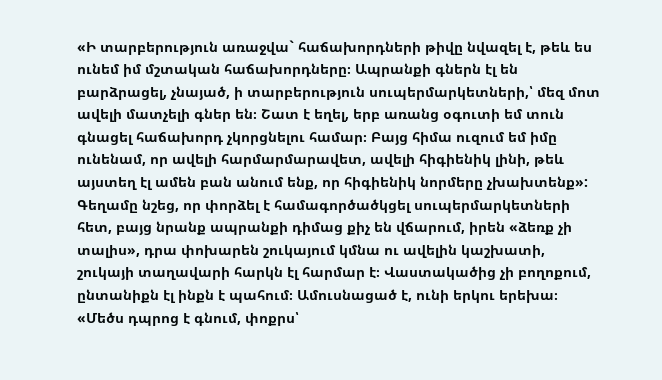«Ի տարբերություն առաջվա` հաճախորդների թիվը նվազել է, թեև ես ունեմ իմ մշտական հաճախորդները։ Ապրանքի գներն էլ են բարձրացել, չնայած, ի տարբերություն սուպերմարկետների,՝ մեզ մոտ ավելի մատչելի գներ են։ Շատ է եղել, երբ առանց օգուտի եմ տուն գնացել հաճախորդ չկորցնելու համար։ Բայց հիմա ուզում եմ իմը ունենամ, որ ավելի հարմարմարավետ, ավելի հիգիենիկ լինի, թեև այստեղ էլ ամեն բան անում ենք, որ հիգիենիկ նորմերը չխախտենք»:
Գեղամը նշեց, որ փորձել է համագործածկցել սուպերմարկետների հետ, բայց նրանք ապրանքի դիմաց քիչ են վճարում, իրեն «ձեռք չի տալիս», դրա փոխարեն շուկայում կմնա ու ավելին կաշխատի, շուկայի տաղավարի հարկն էլ հարմար է։ Վաստակածից չի բողոքում, ընտանիքն էլ ինքն է պահում։ Ամուսնացած է, ունի երկու երեխա։
«Մեծս դպրոց է գնում, փոքրս՝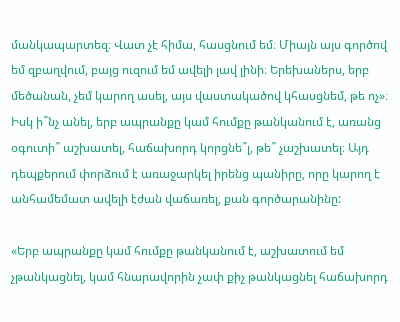մանկապարտեզ։ Վատ չէ հիմա, հասցնում եմ։ Միայն այս գործով եմ զբաղվում, բայց ուզում եմ ավելի լավ լինի։ Երեխաներս, երբ մեծանան, չեմ կարող ասել, այս վաստակածով կհասցնեմ, թե ոչ»։
Իսկ ի՞նչ անել, երբ ապրանքը կամ հումքը թանկանում է, առանց օգուտի՞ աշխատել, հաճախորդ կորցնե՞լ, թե՞ չաշխատել։ Այդ դեպքերում փորձում է առաջարկել իրենց պանիրը, որը կարող է անհամեմատ ավելի էժան վաճառել, քան գործարանինը:

«Երբ ապրանքը կամ հումքը թանկանում է, աշխատում եմ չթանկացնել, կամ հնարավորին չափ քիչ թանկացնել հաճախորդ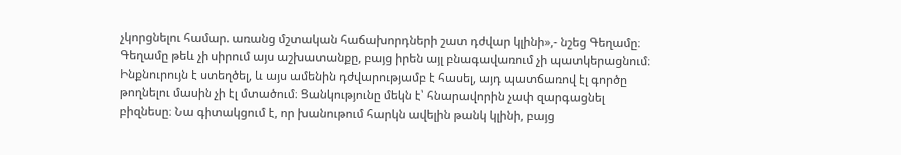չկորցնելու համար. առանց մշտական հաճախորդների շատ դժվար կլինի»,- նշեց Գեղամը։
Գեղամը թեև չի սիրում այս աշխատանքը, բայց իրեն այլ բնագավառում չի պատկերացնում։ Ինքնուրույն է ստեղծել, և այս ամենին դժվարությամբ է հասել, այդ պատճառով էլ գործը թողնելու մասին չի էլ մտածում։ Ցանկությունը մեկն է՝ հնարավորին չափ զարգացնել բիզնեսը։ Նա գիտակցում է, որ խանութում հարկն ավելին թանկ կլինի, բայց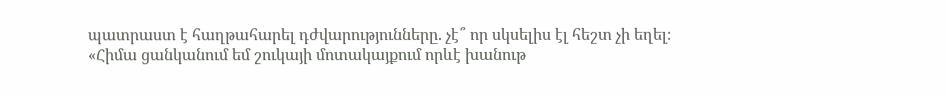պատրաստ է հաղթահարել դժվարությունները. չէ՞ որ սկսելիս էլ հեշտ չի եղել։
«Հիմա ցանկանում եմ շուկայի մոտակայքում որևէ խանութ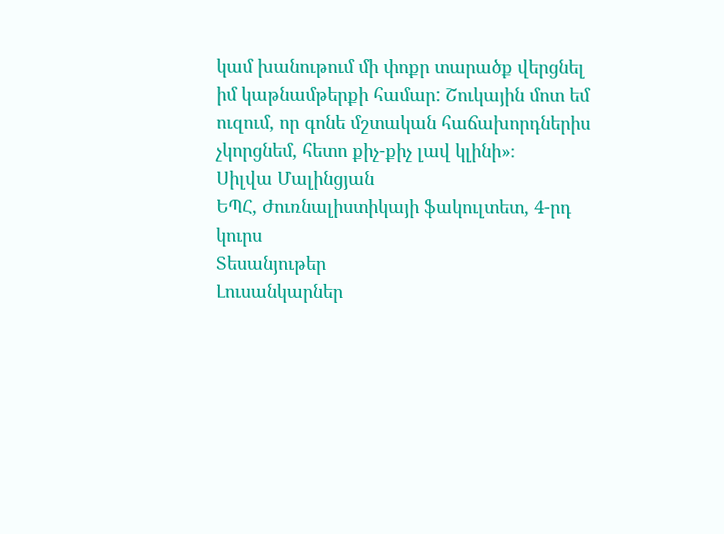կամ խանութում մի փոքր տարածք վերցնել իմ կաթնամթերքի համար: Շուկային մոտ եմ ուզում, որ գոնե մշտական հաճախորդներիս չկորցնեմ, հետո քիչ-քիչ լավ կլինի»։
Սիլվա Մալինցյան
ԵՊՀ, Ժուռնալիստիկայի ֆակուլտետ, 4-րդ կուրս
Տեսանյութեր
Լուսանկարներ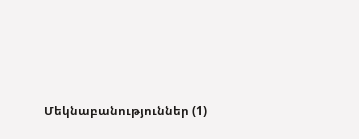Մեկնաբանություններ (1)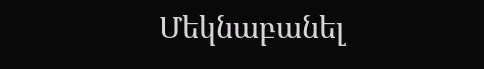Մեկնաբանել